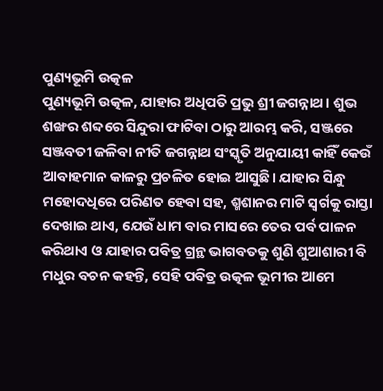ପୁଣ୍ୟଭୂମି ଉତ୍କଳ
ପୁଣ୍ୟଭୂମି ଉତ୍କଳ, ଯାହାର ଅଧିପତି ପ୍ରଭୁ ଶ୍ରୀ ଜଗନ୍ନାଥ। ଶୁଭ ଶଙ୍ଖର ଶବ୍ଦରେ ସିନ୍ଦୁରା ଫାଟିବା ଠାରୁ ଆରମ୍ଭ କରି, ସଞ୍ଜରେ ସଞ୍ଜବତୀ ଜଳିବା ନୀତି ଜଗନ୍ନାଥ ସଂସ୍କୃତି ଅନୁଯାୟୀ କାହିଁ କେଉଁ ଆବାହମାନ କାଳରୁ ପ୍ରଚଳିତ ହୋଇ ଆସୁଛି। ଯାହାର ସିନ୍ଧୁ ମହୋଦଧିରେ ପରିଣତ ହେବା ସହ, ଶ୍ମଶାନର ମାଟି ସ୍ୱର୍ଗକୁ ରାସ୍ତା ଦେଖାଇ ଥାଏ, ଯେଉଁ ଧାମ ବାର ମାସରେ ତେର ପର୍ବ ପାଳନ କରିଥାଏ ଓ ଯାହାର ପବିତ୍ର ଗ୍ରନ୍ଥ ଭାଗବତକୁ ଶୁଣି ଶୁଆଶାରୀ ବି ମଧୁର ବଚନ କହନ୍ତି, ସେହି ପବିତ୍ର ଉତ୍କଳ ଭୂମୀର ଆମେ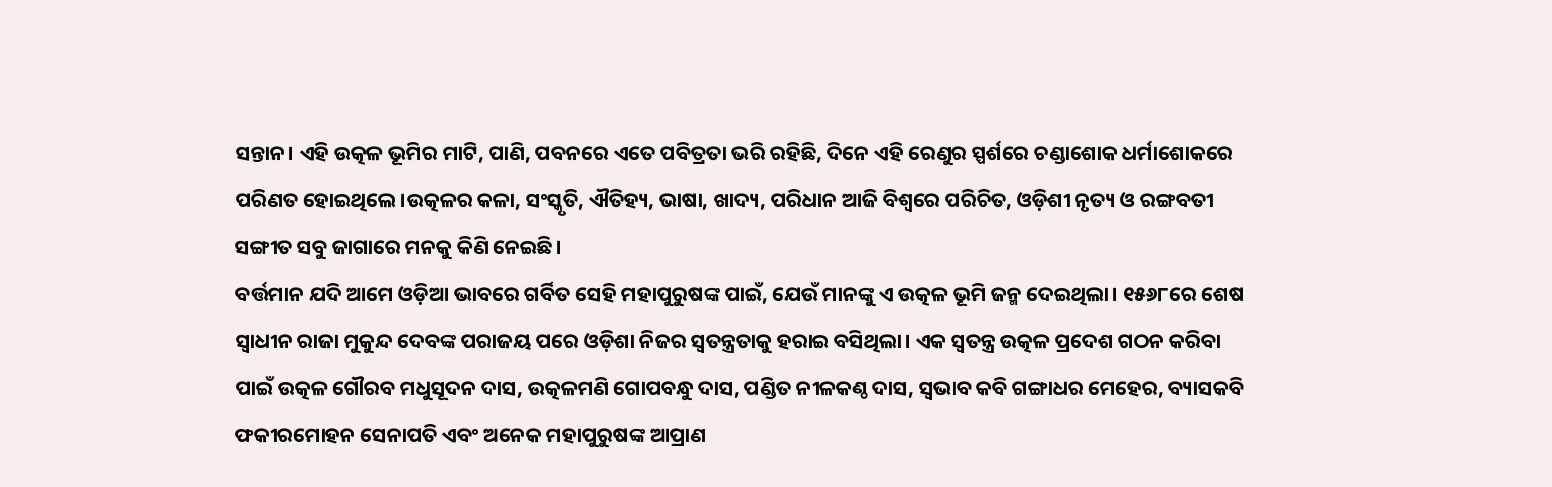ସନ୍ତାନ। ଏହି ଉତ୍କଳ ଭୂମିର ମାଟି, ପାଣି, ପବନରେ ଏତେ ପବିତ୍ରତା ଭରି ରହିଛି, ଦିନେ ଏହି ରେଣୁର ସ୍ପର୍ଶରେ ଚଣ୍ଡାଶୋକ ଧର୍ମାଶୋକରେ ପରିଣତ ହୋଇଥିଲେ।ଉତ୍କଳର କଳା, ସଂସ୍କୃତି, ଐତିହ୍ୟ, ଭାଷା, ଖାଦ୍ୟ, ପରିଧାନ ଆଜି ବିଶ୍ୱରେ ପରିଚିତ, ଓଡ଼ିଶୀ ନୃତ୍ୟ ଓ ରଙ୍ଗବତୀ ସଙ୍ଗୀତ ସବୁ ଜାଗାରେ ମନକୁ କିଣି ନେଇଛି।
ବର୍ତ୍ତମାନ ଯଦି ଆମେ ଓଡ଼ିଆ ଭାବରେ ଗର୍ବିତ ସେହି ମହାପୁରୁଷଙ୍କ ପାଇଁ, ଯେଉଁ ମାନଙ୍କୁ ଏ ଉତ୍କଳ ଭୂମି ଜନ୍ମ ଦେଇଥିଲା। ୧୫୬୮ରେ ଶେଷ ସ୍ୱାଧୀନ ରାଜା ମୁକୁନ୍ଦ ଦେବଙ୍କ ପରାଜୟ ପରେ ଓଡ଼ିଶା ନିଜର ସ୍ୱତନ୍ତ୍ରତାକୁ ହରାଇ ବସିଥିଲା। ଏକ ସ୍ୱତନ୍ତ୍ର ଉତ୍କଳ ପ୍ରଦେଶ ଗଠନ କରିବା ପାଇଁ ଉତ୍କଳ ଗୌରବ ମଧୁସୂଦନ ଦାସ, ଉତ୍କଳମଣି ଗୋପବନ୍ଧୁ ଦାସ, ପଣ୍ଡିତ ନୀଳକଣ୍ଠ ଦାସ, ସ୍ୱଭାବ କବି ଗଙ୍ଗାଧର ମେହେର, ବ୍ୟାସକବି ଫକୀରମୋହନ ସେନାପତି ଏବଂ ଅନେକ ମହାପୁରୁଷଙ୍କ ଆପ୍ରାଣ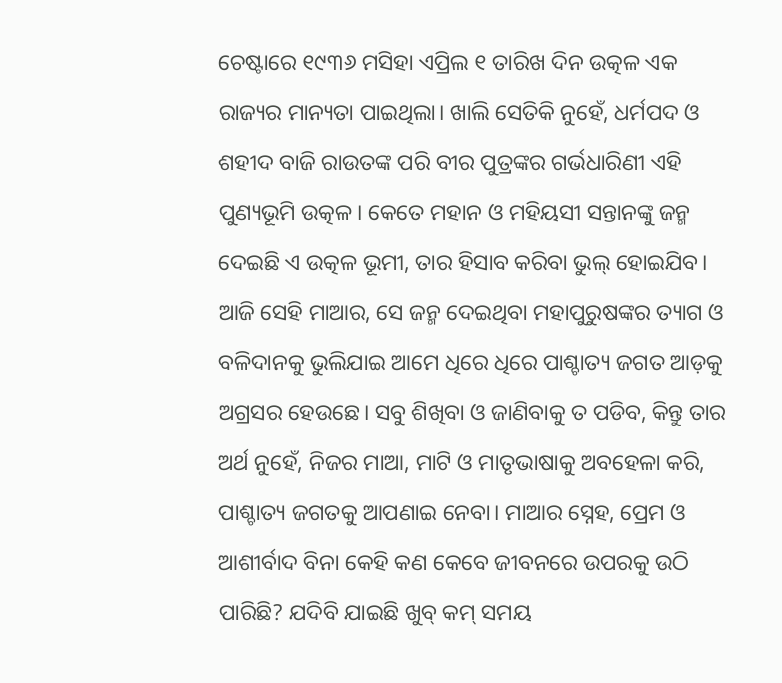ଚେଷ୍ଟାରେ ୧୯୩୬ ମସିହା ଏପ୍ରିଲ ୧ ତାରିଖ ଦିନ ଉତ୍କଳ ଏକ ରାଜ୍ୟର ମାନ୍ୟତା ପାଇଥିଲା। ଖାଲି ସେତିକି ନୁହେଁ, ଧର୍ମପଦ ଓ ଶହୀଦ ବାଜି ରାଉତଙ୍କ ପରି ବୀର ପୁତ୍ରଙ୍କର ଗର୍ଭଧାରିଣୀ ଏହି ପୁଣ୍ୟଭୂମି ଉତ୍କଳ। କେତେ ମହାନ ଓ ମହିୟସୀ ସନ୍ତାନଙ୍କୁ ଜନ୍ମ ଦେଇଛି ଏ ଉତ୍କଳ ଭୂମୀ, ତାର ହିସାବ କରିବା ଭୁଲ୍ ହୋଇଯିବ।
ଆଜି ସେହି ମାଆର, ସେ ଜନ୍ମ ଦେଇଥିବା ମହାପୁରୁଷଙ୍କର ତ୍ୟାଗ ଓ ବଳିଦାନକୁ ଭୁଲିଯାଇ ଆମେ ଧିରେ ଧିରେ ପାଶ୍ଚାତ୍ୟ ଜଗତ ଆଡ଼କୁ ଅଗ୍ରସର ହେଉଛେ। ସବୁ ଶିଖିବା ଓ ଜାଣିବାକୁ ତ ପଡିବ, କିନ୍ତୁ ତାର ଅର୍ଥ ନୁହେଁ, ନିଜର ମାଆ, ମାଟି ଓ ମାତୃଭାଷାକୁ ଅବହେଳା କରି, ପାଶ୍ଚାତ୍ୟ ଜଗତକୁ ଆପଣାଇ ନେବା। ମାଆର ସ୍ନେହ, ପ୍ରେମ ଓ ଆଶୀର୍ବାଦ ବିନା କେହି କଣ କେବେ ଜୀବନରେ ଉପରକୁ ଉଠି ପାରିଛି? ଯଦିବି ଯାଇଛି ଖୁବ୍ କମ୍ ସମୟ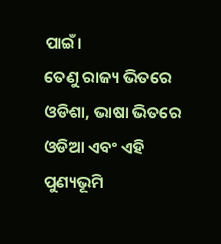ପାଇଁ।
ତେଣୁ ରାଜ୍ୟ ଭିତରେ ଓଡିଶା, ଭାଷା ଭିତରେ ଓଡିଆ ଏବଂ ଏହି ପୁଣ୍ୟଭୂମି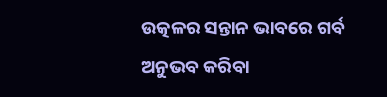ଉତ୍କଳର ସନ୍ତାନ ଭାବରେ ଗର୍ବ ଅନୁଭବ କରିବା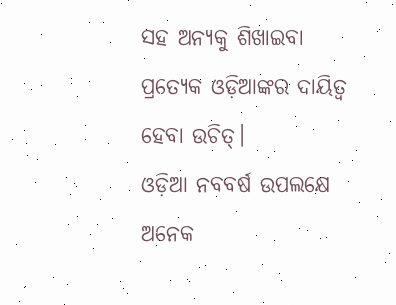ସହ ଅନ୍ୟକୁ ଶିଖାଇବା ପ୍ରତ୍ୟେକ ଓଡ଼ିଆଙ୍କର ଦାୟିତ୍ବ ହେବା ଉଚିତ୍।
ଓଡ଼ିଆ ନବବର୍ଷ ଉପଲକ୍ଷେ ଅନେକ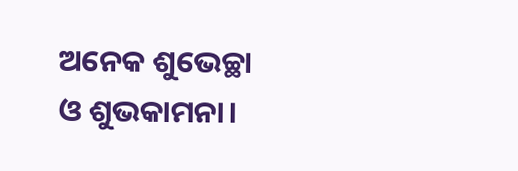ଅନେକ ଶୁଭେଚ୍ଛା ଓ ଶୁଭକାମନା।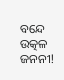ବନ୍ଦେ ଉତ୍କଳ ଜନନୀ!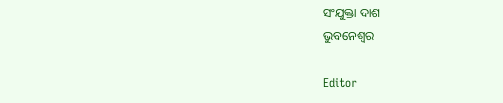ସଂଯୁକ୍ତା ଦାଶ
ଭୁବନେଶ୍ବର

Editor